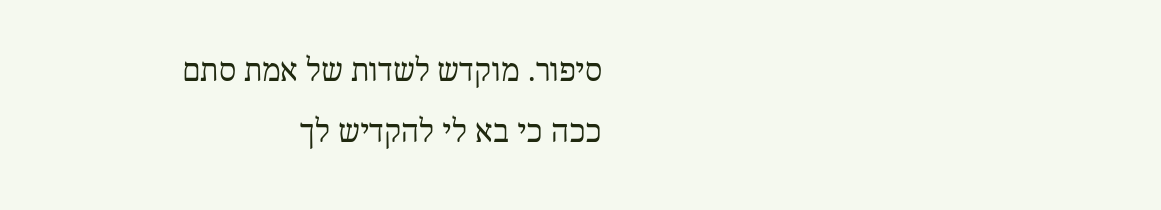סיפור. מוקדש לשדות של אמת סתם ככה כי בא לי להקדיש לך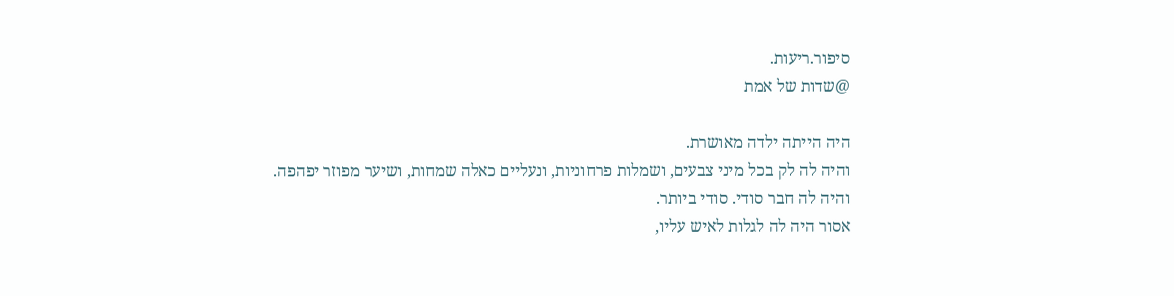סיפור.ריעות.
@שדות של אמת

היה הייתה ילדה מאושרת.
והיה לה לק בכל מיני צבעים, ושמלות פרחוניות, ונעליים כאלה שמחות, ושיער מפוזר יפהפה.
והיה לה חבר סודי. סודי ביותר.
אסור היה לה לגלות לאיש עליו,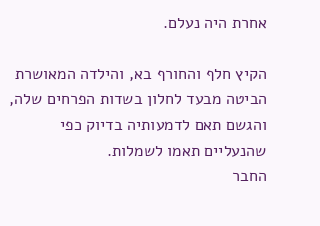אחרת היה נעלם.

הקיץ חלף והחורף בא, והילדה המאושרת הביטה מבעד לחלון בשדות הפרחים שלה, והגשם תאם לדמעותיה בדיוק כפי שהנעליים תאמו לשמלות.
החבר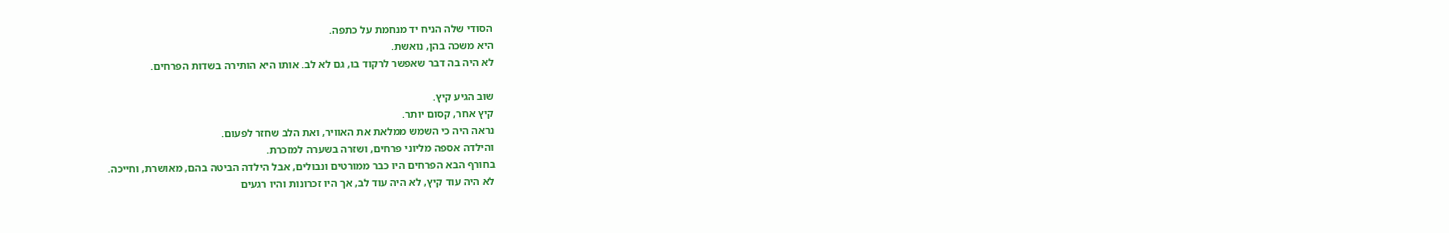הסודי שלה הניח יד מנחמת על כתפה.
היא משכה בהן, נואשת.
לא היה בה דבר שאפשר לרקוד בו, גם לא לב. אותו היא הותירה בשדות הפרחים.

שוב הגיע קיץ.
קיץ אחר, קסום יותר.
נראה היה כי השמש ממלאת את האוויר, ואת הלב שחזר לפעום.
והילדה אספה מליוני פרחים, ושזרה בשערה למזכרת.
בחורף הבא הפרחים היו כבר ממורטים ונבולים, אבל הילדה הביטה בהם, מאושרת, וחייכה.
לא היה עוד קיץ, לא היה עוד לב, אך היו זכרונות והיו רגעים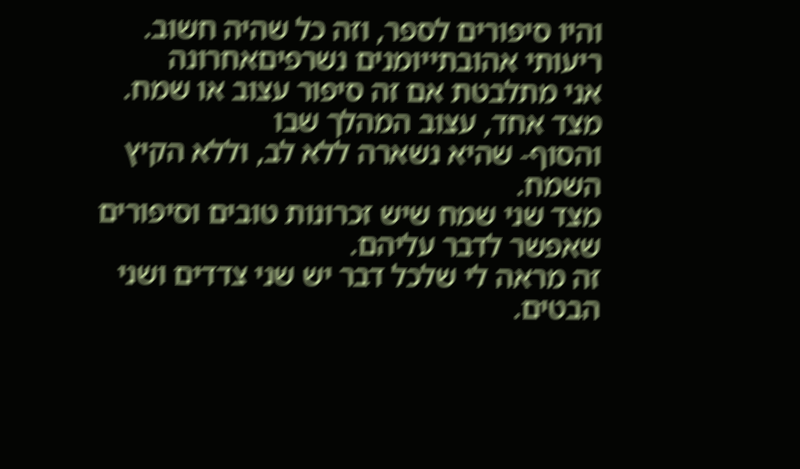והיו סיפורים לספר, וזה כל שהיה חשוב.
ריעותי אהובתייומנים נשרפיםאחרונה
אני מתלבטת אם זה סיפור עצוב או שמח.
מצד אחד, עצוב המהלך שבו
והסוף- שהיא נשארה ללא לב, וללא הקיץ השמח.
מצד שני שמח שיש זכרונות טובים וסיפורים שאפשר לדבר עליהם.
זה מראה לי שלכל דבר יש שני צדדים ושני הבטים.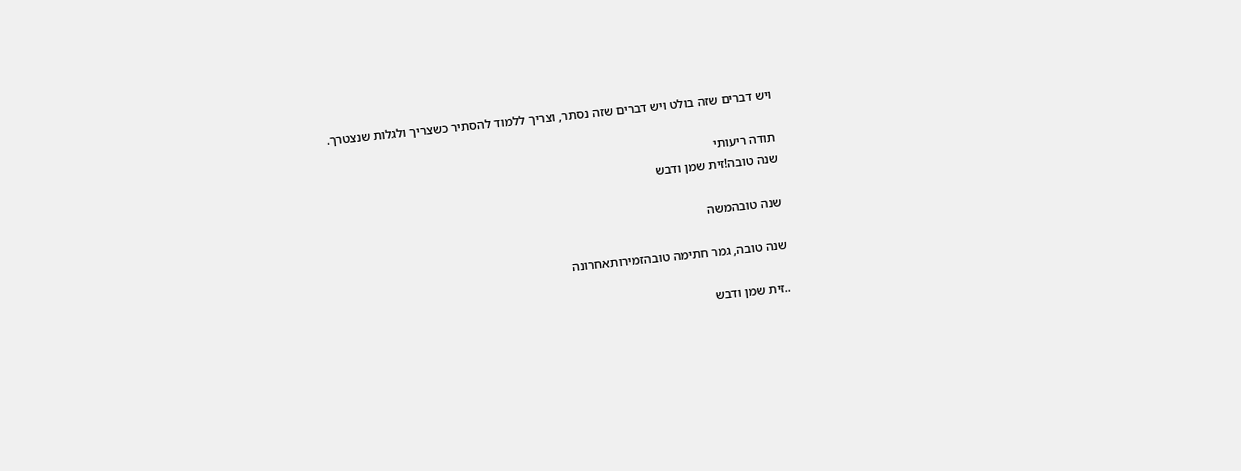ויש דברים שזה בולט ויש דברים שזה נסתר, וצריך ללמוד להסתיר כשצריך ולגלות שנצטרך.

תודה ריעותי
שנה טובה!זית שמן ודבש

שנה טובהמשה

שנה טובה, גמר חתימה טובהזמירותאחרונה

..זית שמן ודבש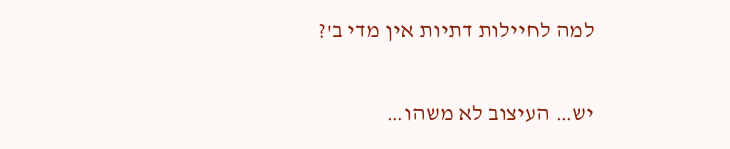למה לחיילות דתיות אין מדי ב'?

יש… העיצוב לא משהו…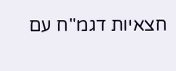חצאיות דגמ"ח עם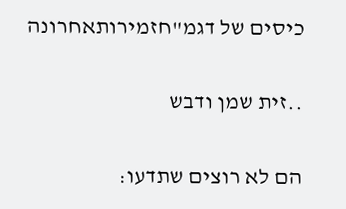כיסים של דגמ"חזמירותאחרונה

..זית שמן ודבש

הם לא רוצים שתדעו: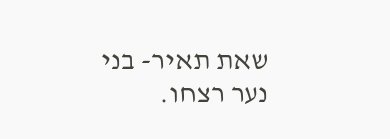שאת תאיר- בני נער רצחו.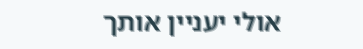אולי יעניין אותך